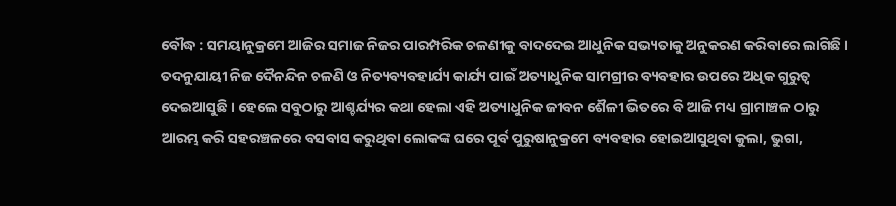ବୌଦ୍ଧ : ସମୟାନୁକ୍ରମେ ଆଜିର ସମାଜ ନିଜର ପାରମ୍ପରିକ ଚଳଣୀକୁ ବାଦଦେଇ ଆଧୁନିକ ସଭ୍ୟତାକୁ ଅନୁକରଣ କରିବାରେ ଲାଗିଛି । ତଦନୁଯାୟୀ ନିଜ ଦୈନନ୍ଦିନ ଚଳଣି ଓ ନିତ୍ୟବ୍ୟବହାର୍ଯ୍ୟ କାର୍ଯ୍ୟ ପାଇଁ ଅତ୍ୟାଧୁନିକ ସାମଗ୍ରୀର ବ୍ୟବହାର ଉପରେ ଅଧିକ ଗୁରୁତ୍ୱ ଦେଇଆସୁଛି । ହେଲେ ସବୁଠାରୁ ଆଶ୍ଚର୍ଯ୍ୟର କଥା ହେଲା ଏହି ଅତ୍ୟାଧୁନିକ ଜୀବନ ଶୈଳୀ ଭିତରେ ବି ଆଜି ମଧ୍ୟ ଗ୍ରାମାଞ୍ଚଳ ଠାରୁ ଆରମ୍ଭ କରି ସହରଞ୍ଚଳରେ ବସବାସ କରୁଥିବା ଲୋକଙ୍କ ଘରେ ପୂର୍ବ ପୁରୁଷାନୁକ୍ରମେ ବ୍ୟବହାର ହୋଇଆସୁଥିବା କୁଲା, ଭୁଗା,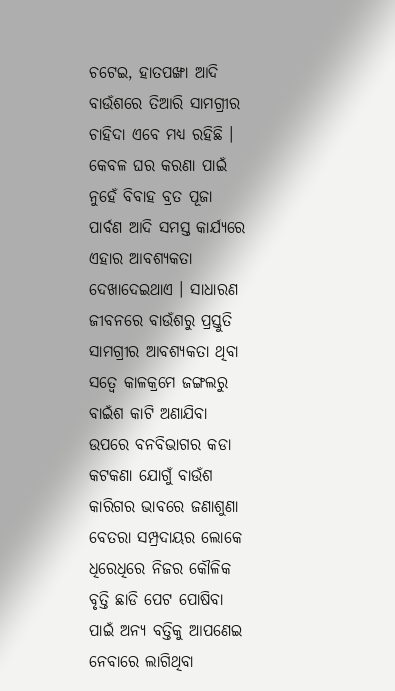ଚଟେଇ, ହାତପଙ୍ଖା ଆଦି ବାଉଁଶରେ ତିଆରି ସାମଗ୍ରୀର ଚାହିଦା ଏବେ ମଧ୍ୟ ରହିଛି । କେବଳ ଘର କରଣା ପାଇଁ ନୁହେଁ ବିବାହ ବ୍ରତ ପୂଜା ପାର୍ବଣ ଆଦି ସମସ୍ତ କାର୍ଯ୍ୟରେ ଏହାର ଆବଶ୍ୟକତା ଦେଖାଦେଇଥାଏ । ସାଧାରଣ ଜୀବନରେ ବାଉଁଶରୁ ପ୍ରସ୍ତୁତି ସାମଗ୍ରୀର ଆବଶ୍ୟକତା ଥିବା ସତ୍ୱେ କାଳକ୍ରମେ ଜଙ୍ଗଲରୁ ବାଇଁଶ କାଟି ଅଣାଯିବା ଉପରେ ବନବିଭାଗର କଡା କଟକଣା ଯୋଗୁଁ ବାଉଁଶ କାରିଗର ଭାବରେ ଜଣାଶୁଣା ବେତରା ସମ୍ପ୍ରଦାୟର ଲୋକେ ଧିରେଧିରେ ନିଜର କୌଳିକ ବୃତ୍ତି ଛାଡି ପେଟ ପୋଷିବା ପାଇଁ ଅନ୍ୟ ବତ୍ତିକୁ ଆପଣେଇ ନେବାରେ ଲାଗିଥିବା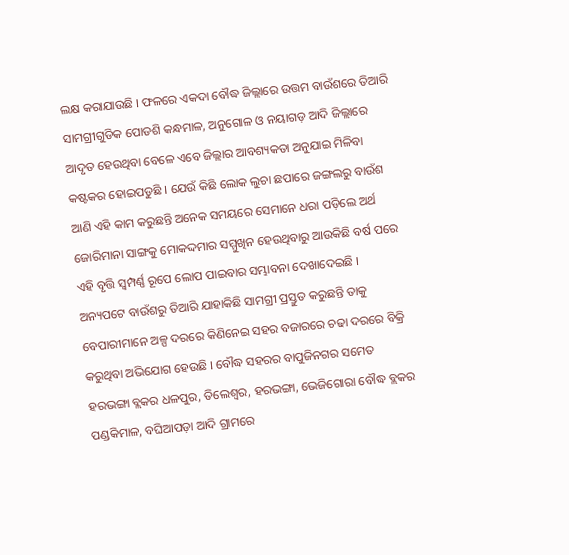ଲକ୍ଷ କରାଯାଉଛି । ଫଳରେ ଏକଦା ବୌଦ୍ଧ ଜିଲ୍ଲାରେ ଉତ୍ତମ ବାଉଁଶରେ ତିଆରି ସାମଗ୍ରୀଗୁଡିକ ପୋଡଶି କନ୍ଧମାଳ, ଅନୁଗୋଳ ଓ ନୟାଗଡ଼ ଆଦି ଜିଲ୍ଲାରେ ଆଦୃତ ହେଉଥିବା ବେଳେ ଏବେ ଜିଲ୍ଲାର ଆବଶ୍ୟକତା ଅନୁଯାଇ ମିଳିବା କଷ୍ଟକର ହୋଇପଡୁଛି । ଯେଉଁ କିଛି ଲୋକ ଲୁଚା ଛପାରେ ଜଙ୍ଗଲରୁ ବାଉଁଶ ଆଣି ଏହି କାମ କରୁଛନ୍ତି ଅନେକ ସମୟରେ ସେମାନେ ଧରା ପଡ଼ିଲେ ଅର୍ଥ ଜୋରିମାନା ସାଙ୍ଗକୁ ମୋକଦ୍ଦମାର ସମ୍ମୁଖିନ ହେଉଥିବାରୁ ଆଉକିଛି ବର୍ଷ ପରେ ଏହି ବୃତ୍ତି ସ୍ୱମ୍ପର୍ଣ୍ଣ ରୂପେ ଲୋପ ପାଇବାର ସମ୍ଭାବନା ଦେଖାଦେଇଛି ।
ଅନ୍ୟପଟେ ବାଉଁଶରୁ ତିଆରି ଯାହାକିଛି ସାମଗ୍ରୀ ପ୍ରସ୍ତୁତ କରୁଛନ୍ତି ତାକୁ ବେପାରୀମାନେ ଅଳ୍ପ ଦରରେ କିଣିନେଇ ସହର ବଜାରରେ ଚଢା ଦରରେ ବିକ୍ରି କରୁଥିବା ଅଭିଯୋଗ ହେଉଛି । ବୌଦ୍ଧ ସହରର ବାପୁଜିନଗର ସମେତ ହରଭଙ୍ଗା ବ୍ଲକର ଧଳପୁର, ତିଲେଶ୍ୱର, ହରଭଙ୍ଗା, ଭେଜିଗୋରା ବୌଦ୍ଧ ବ୍ଲକର ପଣ୍ଡକିମାଳ, ବଘିଆପଡ଼ା ଆଦି ଗ୍ରାମରେ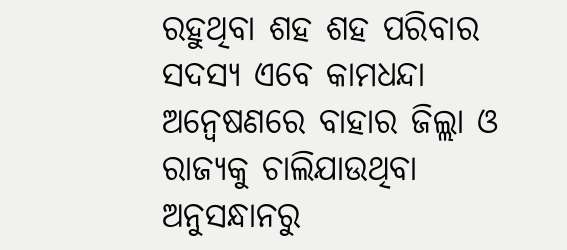ରହୁଥିବା ଶହ ଶହ ପରିବାର ସଦସ୍ୟ ଏବେ କାମଧନ୍ଦା ଅନ୍ୱେଷଣରେ ବାହାର ଜିଲ୍ଲା ଓ ରାଜ୍ୟକୁ ଚାଲିଯାଉଥିବା ଅନୁସନ୍ଧାନରୁ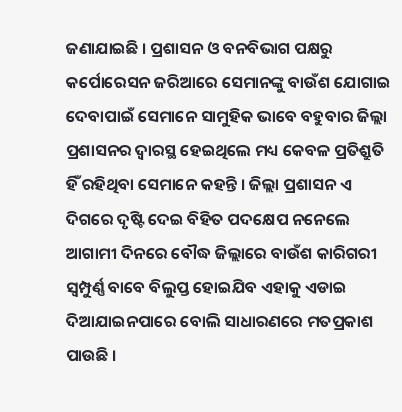ଜଣାଯାଇଛି । ପ୍ରଶାସନ ଓ ବନବିଭାଗ ପକ୍ଷରୁ କର୍ପୋରେସନ ଜରିଆରେ ସେମାନଙ୍କୁ ବାଉଁଶ ଯୋଗାଇ ଦେବାପାଇଁ ସେମାନେ ସାମୁହିକ ଭାବେ ବହୁବାର ଜିଲ୍ଲା ପ୍ରଶାସନର ଦ୍ୱାରସ୍ଥ ହେଇଥିଲେ ମଧ୍ୟ କେବଳ ପ୍ରତିଶ୍ରୁତି ହିଁ ରହିଥିବା ସେମାନେ କହନ୍ତି । ଜିଲ୍ଲା ପ୍ରଶାସନ ଏ ଦିଗରେ ଦୃଷ୍ଟି ଦେଇ ବିହିତ ପଦକ୍ଷେପ ନନେଲେ ଆଗାମୀ ଦିନରେ ବୌଦ୍ଧ ଜିଲ୍ଲାରେ ବାଉଁଶ କାରିଗରୀ ସ୍ୱମ୍ପୁର୍ଣ୍ଣ ବାବେ ବିଲୁପ୍ତ ହୋଇଯିବ ଏହାକୁ ଏଡାଇ ଦିଆଯାଇନପାରେ ବୋଲି ସାଧାରଣରେ ମତପ୍ରକାଶ ପାଉଛି ।